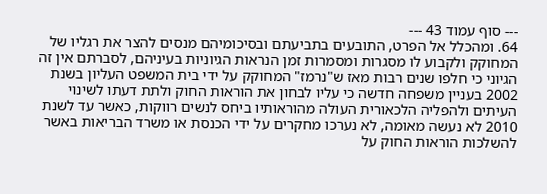--- סוף עמוד 43 ---
64. ומהכלל אל הפרט, התובעים בתביעתם ובסיכומיהם מנסים להצר את רגליו של המחוקק ולקבוע לו מסגרות ומסמרות זמן הנראות הגיוניות בעיניהם, לסברתם אין זה הגיוני כי חלפו שנים רבות מאז ש"נרמז" המחוקק על ידי בית המשפט העליון בשנת 2002 בעניין משפחה חדשה כי עליו לבחון את הוראות החוק ולתת דעתו לשינוי העיתים ולהפליה הלכאורית העולה מהוראותיו ביחס לנשים רווקות, כאשר עד לשנת 2010 לא נעשה מאומה, לא נערכו מחקרים על ידי הכנסת או משרד הבריאות באשר להשלכות הוראות החוק על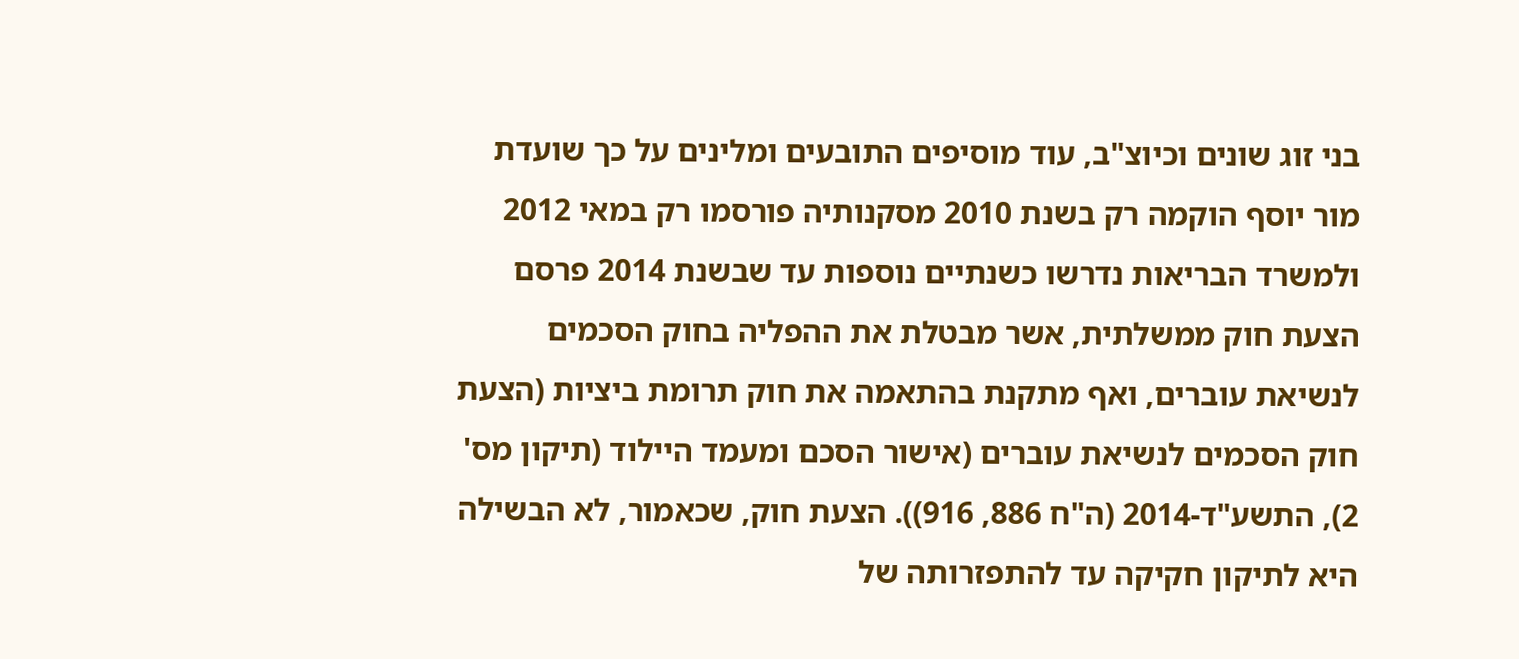בני זוג שונים וכיוצ"ב, עוד מוסיפים התובעים ומלינים על כך שועדת מור יוסף הוקמה רק בשנת 2010 מסקנותיה פורסמו רק במאי 2012 ולמשרד הבריאות נדרשו כשנתיים נוספות עד שבשנת 2014 פרסם הצעת חוק ממשלתית, אשר מבטלת את ההפליה בחוק הסכמים לנשיאת עוברים, ואף מתקנת בהתאמה את חוק תרומת ביציות (הצעת חוק הסכמים לנשיאת עוברים (אישור הסכם ומעמד היילוד (תיקון מס' 2), התשע"ד-2014 (ה"ח 886, 916)). הצעת חוק, שכאמור, לא הבשילה היא לתיקון חקיקה עד להתפזרותה של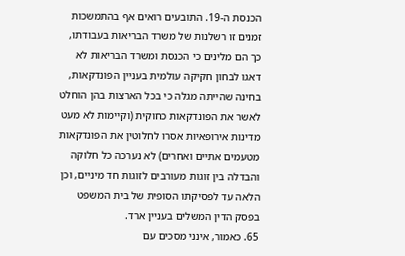הכנסת ה-19. התובעים רואים אף בהתמשכות זמנים זו רשלנות של משרד הבריאות בעבודתו, כך הם מלינים כי הכנסת ומשרד הבריאות לא דאגו לבחון חקיקה עולמית בעניין הפונדקאות, בחינה שהייתה מגלה כי בכל הארצות בהן הוחלט לאשר את הפונדקאות כחוקית (וקיימות לא מעט מדינות אירופאיות אסרו לחלוטין את הפונדקאות מטעמים אתיים ואחרים) לא נערכה כל חלוקה והבדלה בין זוגות מעורבים לזוגות חד מיניים, וכן הלאה עד לפסיקתו הסופית של בית המשפט בפסק הדין המשלים בעניין ארד.
65. כאמור, אינני מסכים עם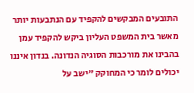התובעים המבקשים להקפיד עם הנתבעות יותר מאשר בית המשפט העליון ביקש להקפיד עמן בהבינו את מורכבות הסוגיה הנדונה. בנדון איננו יכולים לומר כי המחוקק "ישב על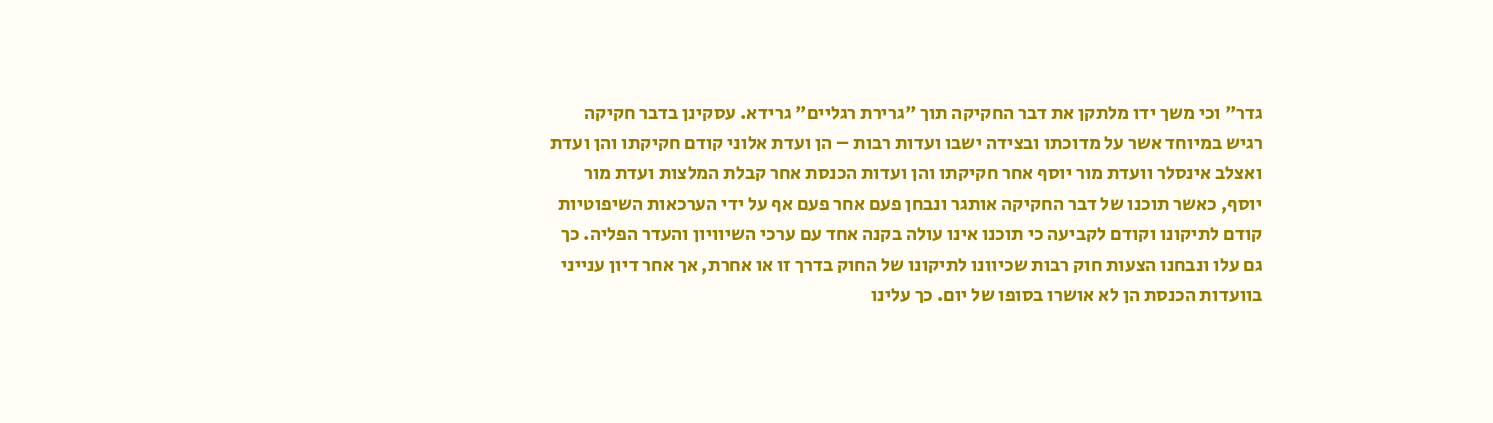גדר" וכי משך ידו מלתקן את דבר החקיקה תוך "גרירת רגליים" גרידא. עסקינן בדבר חקיקה רגיש במיוחד אשר על מדוכתו ובצידה ישבו ועדות רבות – הן ועדת אלוני קודם חקיקתו והן ועדת ואצלב אינסלר וועדת מור יוסף אחר חקיקתו והן ועדות הכנסת אחר קבלת המלצות ועדת מור יוסף, כאשר תוכנו של דבר החקיקה אותגר ונבחן פעם אחר פעם אף על ידי הערכאות השיפוטיות קודם לתיקונו וקודם לקביעה כי תוכנו אינו עולה בקנה אחד עם ערכי השיוויון והעדר הפליה. כך גם עלו ונבחנו הצעות חוק רבות שכיוונו לתיקונו של החוק בדרך זו או אחרת, אך אחר דיון ענייני בוועדות הכנסת הן לא אושרו בסופו של יום. כך עלינו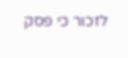לזכור כי פסק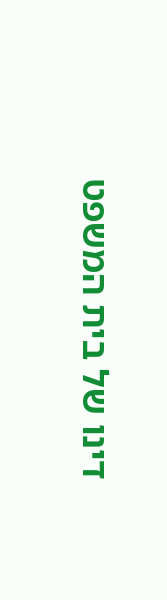דינו של בית המשפט